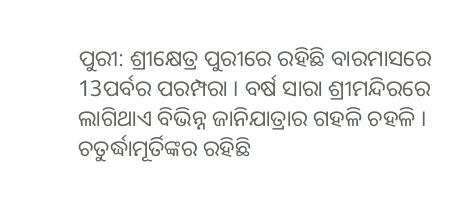ପୁରୀ: ଶ୍ରୀକ୍ଷେତ୍ର ପୁରୀରେ ରହିଛି ବାରମାସରେ 13ପର୍ବର ପରମ୍ପରା । ବର୍ଷ ସାରା ଶ୍ରୀମନ୍ଦିରରେ ଲାଗିଥାଏ ବିଭିନ୍ନ ଜାନିଯାତ୍ରାର ଗହଳି ଚହଳି । ଚତୁର୍ଦ୍ଧାମୂର୍ତିଙ୍କର ରହିଛି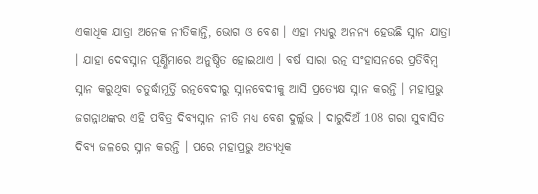ଏକାଧିକ ଯାତ୍ରା ଅନେକ ନୀତିକାନ୍ତି, ଭୋଗ ଓ ବେଶ । ଏହା ମଧ୍ୟରୁ ଅନନ୍ୟ ହେଉଛି ସ୍ନାନ ଯାତ୍ରା । ଯାହା ଦେବସ୍ନାନ ପୂର୍ଣ୍ଣିମାରେ ଅନୁଷ୍ଠିତ ହୋଇଥାଏ । ବର୍ଷ ସାରା ରତ୍ନ ସଂହାସନରେ ପ୍ରତିବିମ୍ବ ସ୍ନାନ କରୁଥିବା ଚତୁର୍ଦ୍ଧାମୂର୍ତ୍ତି ରତ୍ନବେଦୀରୁ ସ୍ନାନବେଦୀକୁ ଆସି ପ୍ରତ୍ୟେକ୍ଷ ସ୍ନାନ କରନ୍ତି । ମହାପ୍ରଭୁ ଜଗନ୍ନାଥଙ୍କର ଏହି ପବିତ୍ର ଦିବ୍ୟସ୍ନାନ ନୀତି ମଧ୍ୟ ବେଶ ଦୁର୍ଲ୍ଲଭ । ଦାରୁଦିଅଁ 108 ଗରା ସୁବାସିତ ଦିବ୍ୟ ଜଳରେ ସ୍ନାନ କରନ୍ତି । ପରେ ମହାପ୍ରଭୁ ଅତ୍ୟଧିକ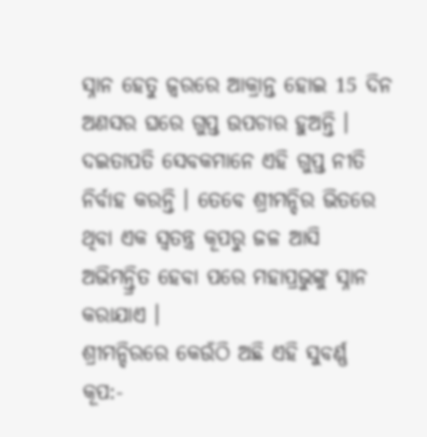ସ୍ନାନ ହେତୁ ଜ୍ୱରରେ ଆକ୍ରାନ୍ତ ହୋଇ 15 ଦିନ ଅଣସର ଘରେ ଗୁପ୍ତ ଉପଚାର ହୁଅନ୍ତି । ଦଇତାପତି ସେବକମାନେ ଏହି ଗୁପ୍ତ ନୀତି ନିର୍ବାହ କରନ୍ତି । ତେବେ ଶ୍ରୀମନ୍ଦିର ଭିତରେ ଥିବା ଏକ ସ୍ବତନ୍ତ୍ର କୂପରୁ ଜଳ ଆସି ଅଭିମନ୍ତ୍ରିତ ହେବା ପରେ ମହାପ୍ରଭୁଙ୍କୁ ସ୍ନାନ କରାଯାଏ ।
ଶ୍ରୀମନ୍ଦିରରେ କେଉଁଠି ଅଛି ଏହି ସୁବର୍ଣ୍ଣ କୂପ:-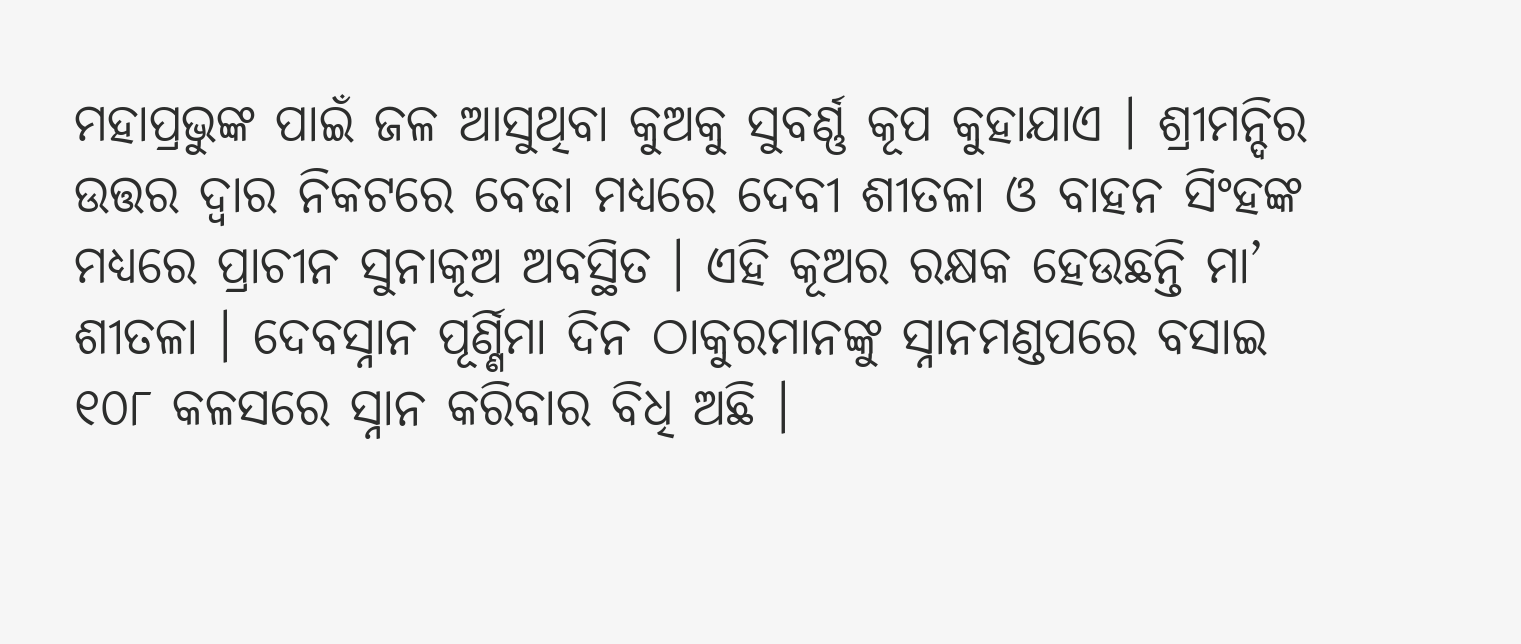ମହାପ୍ରଭୁଙ୍କ ପାଇଁ ଜଳ ଆସୁଥିବା କୁଅକୁ ସୁବର୍ଣ୍ଣ କୂପ କୁହାଯାଏ । ଶ୍ରୀମନ୍ଦିର ଉତ୍ତର ଦ୍ଵାର ନିକଟରେ ବେଢା ମଧ୍ୟରେ ଦେବୀ ଶୀତଳା ଓ ବାହନ ସିଂହଙ୍କ ମଧ୍ୟରେ ପ୍ରାଚୀନ ସୁନାକୂଅ ଅବସ୍ଥିତ । ଏହି କୂଅର ରକ୍ଷକ ହେଉଛନ୍ତି ମା’ ଶୀତଳା । ଦେବସ୍ନାନ ପୂର୍ଣ୍ଣିମା ଦିନ ଠାକୁରମାନଙ୍କୁ ସ୍ନାନମଣ୍ଡପରେ ବସାଇ ୧୦୮ କଳସରେ ସ୍ନାନ କରିବାର ବିଧି ଅଛି ।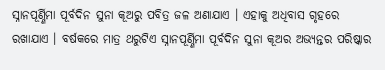ସ୍ନାନପୂର୍ଣ୍ଣିମା ପୂର୍ବଦିନ ସୁନା କୂଅରୁ ପବିତ୍ର ଜଳ ଅଣାଯାଏ । ଏହାକୁ ଅଧିବାସ ଗୃହରେ ରଖାଯାଏ । ବର୍ଷକରେ ମାତ୍ର ଥରୁଟିଏ ସ୍ନାନପୂର୍ଣ୍ଣିମା ପୂର୍ବଦିନ ସୁନା କୂଅର ଅଭ୍ୟନ୍ତର ପରିଷ୍କାର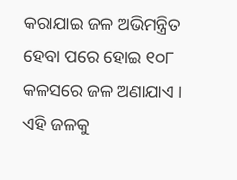କରାଯାଇ ଜଳ ଅଭିମନ୍ତ୍ରିତ ହେବା ପରେ ହୋଇ ୧୦୮ କଳସରେ ଜଳ ଅଣାଯାଏ । ଏହି ଜଳକୁ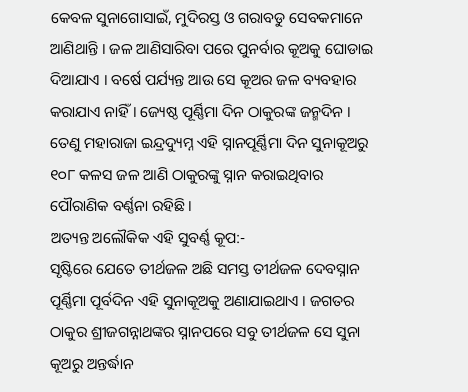କେବଳ ସୁନାଗୋସାଇଁ, ମୁଦିରସ୍ତ ଓ ଗରାବଡୁ ସେବକମାନେ ଆଣିଥାନ୍ତି । ଜଳ ଆଣିସାରିବା ପରେ ପୁନର୍ବାର କୂଅକୁ ଘୋଡାଇ ଦିଆଯାଏ । ବର୍ଷେ ପର୍ଯ୍ୟନ୍ତ ଆଉ ସେ କୂଅର ଜଳ ବ୍ୟବହାର କରାଯାଏ ନାହିଁ । ଜ୍ୟେଷ୍ଠ ପୂର୍ଣ୍ଣିମା ଦିନ ଠାକୁରଙ୍କ ଜନ୍ମଦିନ । ତେଣୁ ମହାରାଜା ଇନ୍ଦ୍ରଦ୍ୟୁମ୍ନ ଏହି ସ୍ନାନପୂର୍ଣ୍ଣିମା ଦିନ ସୁନାକୂଅରୁ ୧୦୮ କଳସ ଜଳ ଆଣି ଠାକୁରଙ୍କୁ ସ୍ନାନ କରାଇଥିବାର ପୌରାଣିକ ବର୍ଣ୍ଣନା ରହିଛି ।
ଅତ୍ୟନ୍ତ ଅଲୌକିକ ଏହି ସୁବର୍ଣ୍ଣ କୂପ:-
ସୃଷ୍ଟିରେ ଯେତେ ତୀର୍ଥଜଳ ଅଛି ସମସ୍ତ ତୀର୍ଥଜଳ ଦେବସ୍ନାନ ପୂର୍ଣ୍ଣିମା ପୂର୍ବଦିନ ଏହି ସୁନାକୂଅକୁ ଅଣାଯାଇଥାଏ । ଜଗତର ଠାକୁର ଶ୍ରୀଜଗନ୍ନାଥଙ୍କର ସ୍ନାନପରେ ସବୁ ତୀର୍ଥଜଳ ସେ ସୁନା କୂଅରୁ ଅନ୍ତର୍ଦ୍ଧାନ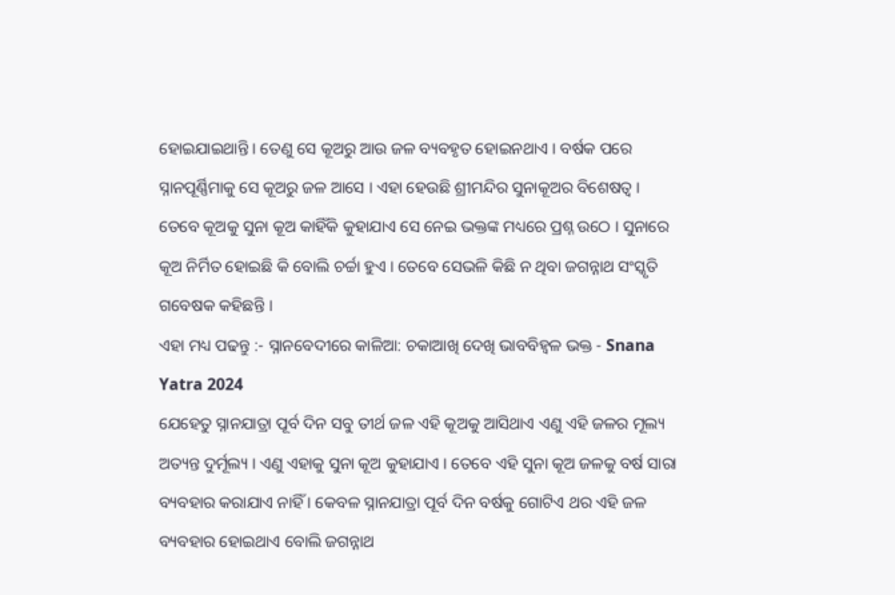ହୋଇଯାଇଥାନ୍ତି । ତେଣୁ ସେ କୂଅରୁ ଆଉ ଜଳ ବ୍ୟବହୃତ ହୋଇନଥାଏ । ବର୍ଷକ ପରେ ସ୍ନାନପୂର୍ଣ୍ଣିମାକୁ ସେ କୂଅରୁ ଜଳ ଆସେ । ଏହା ହେଉଛି ଶ୍ରୀମନ୍ଦିର ସୁନାକୂଅର ବିଶେଷତ୍ୱ । ତେବେ କୂଅକୁ ସୁନା କୂଅ କାହିଁକି କୁହାଯାଏ ସେ ନେଇ ଭକ୍ତଙ୍କ ମଧ୍ୟରେ ପ୍ରଶ୍ନ ଉଠେ । ସୁନାରେ କୂଅ ନିର୍ମିତ ହୋଇଛି କି ବୋଲି ଚର୍ଚ୍ଚା ହୁଏ । ତେବେ ସେଭଳି କିଛି ନ ଥିବା ଜଗନ୍ନାଥ ସଂସ୍କୃତି ଗବେଷକ କହିଛନ୍ତି ।
ଏହା ମଧ୍ୟ ପଢନ୍ତୁ :- ସ୍ନାନବେଦୀରେ କାଳିଆ: ଚକାଆଖି ଦେଖି ଭାବବିହ୍ୱଳ ଭକ୍ତ - Snana Yatra 2024
ଯେହେତୁ ସ୍ନାନଯାତ୍ରା ପୂର୍ବ ଦିନ ସବୁ ତୀର୍ଥ ଜଳ ଏହି କୂଅକୁ ଆସିଥାଏ ଏଣୁ ଏହି ଜଳର ମୂଲ୍ୟ ଅତ୍ୟନ୍ତ ଦୁର୍ମୂଲ୍ୟ । ଏଣୁ ଏହାକୁ ସୁନା କୂଅ କୁହାଯାଏ । ତେବେ ଏହି ସୁନା କୂଅ ଜଳକୁ ବର୍ଷ ସାରା ବ୍ୟବହାର କରାଯାଏ ନାହିଁ । କେବଳ ସ୍ନାନଯାତ୍ରା ପୂର୍ବ ଦିନ ବର୍ଷକୁ ଗୋଟିଏ ଥର ଏହି ଜଳ ବ୍ୟବହାର ହୋଇଥାଏ ବୋଲି ଜଗନ୍ନାଥ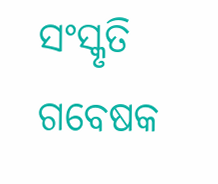ସଂସ୍କୃତି ଗବେଷକ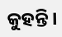କୁହନ୍ତି ।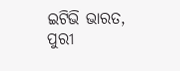ଇଟିଭି ଭାରତ, ପୁରୀ